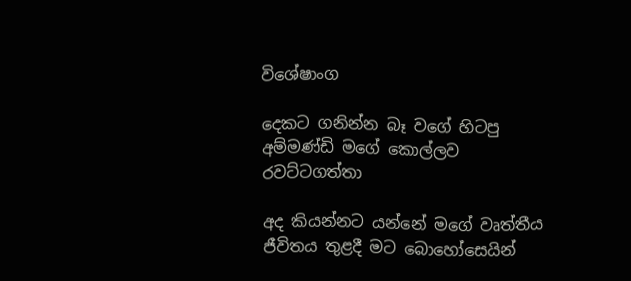විශේෂාංග

දෙකට ගනින්න බෑ වගේ හිටපු අම්මණ්ඩි මගේ කොල්ලව රවට්ටගත්තා

අද කියන්නට යන්නේ මගේ වෘත්තීය ජීවිතය තුළදී මට බොහෝසෙයින්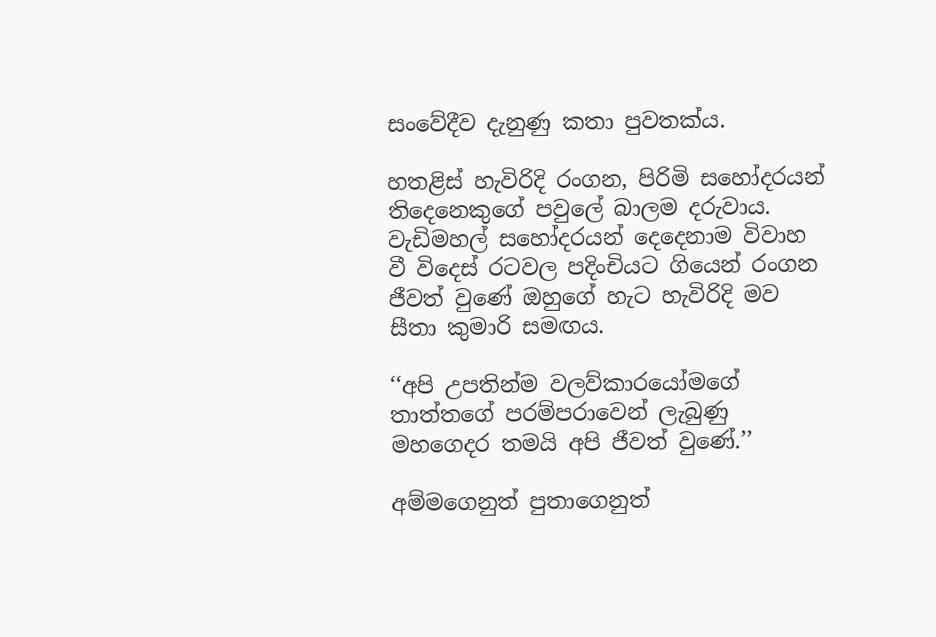සංවේදීව දැනුණු කතා පුවතක්ය.

හතළිස් හැවිරිදි රංගන, පිරිමි සහෝදරයන් තිදෙනෙකුගේ පවුලේ බාලම දරුවාය. වැඩිමහල් සහෝදරයන් දෙදෙනාම විවාහ වී විදෙස් රටවල පදිංචියට ගියෙන් රංගන ජීවත් වුණේ ඔහුගේ හැට හැවිරිදි මව සීතා කුමාරි සමඟය.

‘‘අපි උපතින්ම වලව්කාරයෝමගේ තාත්තගේ පරම්පරාවෙන් ලැබුණු මහගෙදර තමයි අපි ජීවත් වුණේ.’’

අම්මගෙනුත් පුතාගෙනුත්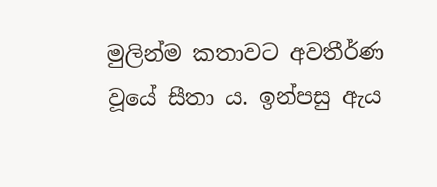මුලින්ම කතාවට අවතීර්ණ වූයේ සීතා ය. ඉන්පසු ඇය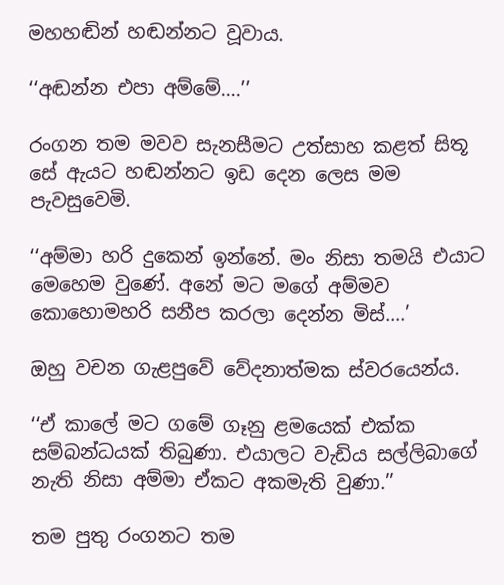මහහඬින් හඬන්නට වූවාය.

‘‘අඬන්න එපා අම්මේ….’’

රංගන තම මවව සැනසීමට උත්සාහ කළත් සිතූ සේ ඇයට හඬන්නට ඉඩ දෙන ලෙස මම පැවසුවෙමි.

‘‘අම්මා හරි දුකෙන් ඉන්නේ. මං නිසා තමයි එයාට මෙහෙම වුණේ. අනේ මට මගේ අම්මව කොහොමහරි සනීප කරලා දෙන්න මිස්….’

ඔහු වචන ගැළපුවේ වේදනාත්මක ස්වරයෙන්ය.

‘‘ඒ කාලේ මට ගමේ ගෑනු ළමයෙක් එක්ක සම්බන්ධයක් තිබුණා. එයාලට වැඩිය සල්ලිබාගේ නැති නිසා අම්මා ඒකට අකමැති වුණා.’’

තම පුතු රංගනට තම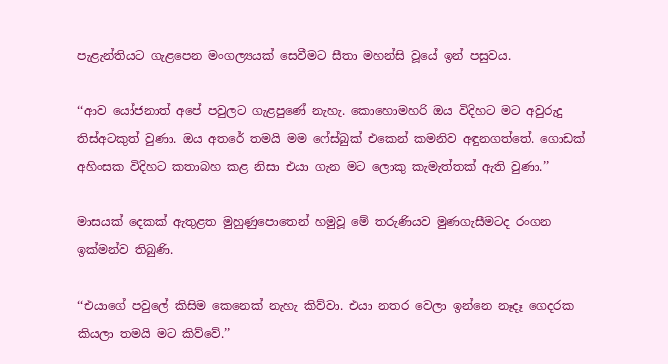පැළැන්තියට ගැළපෙන මංගල්‍යයක් සෙවීමට සීතා මහන්සි වූයේ ඉන් පසුවය.

‘‘ආව යෝජනාත් අපේ පවුලට ගැළපුණේ නැහැ. කොහොමහරි ඔය විදිහට මට අවුරුදු තිස්අටකුත් වුණා. ඔය අතරේ තමයි මම ෆේස්බුක් එකෙන් කමනිව අඳුනගත්තේ. ගොඩක් අහිංසක විදිහට කතාබහ කළ නිසා එයා ගැන මට ලොකු කැමැත්තක් ඇති වුණා.’’

මාසයක් දෙකක් ඇතුළත මුහුණුපොතෙන් හමුවූ මේ තරුණියව මුණගැසීමටද රංගන ඉක්මන්ව තිබුණි.

‘‘එයාගේ පවුලේ කිසිම කෙනෙක් නැහැ කිව්වා. එයා නතර වෙලා ඉන්නෙ නෑදෑ ගෙදරක කියලා තමයි මට කිව්වේ.’’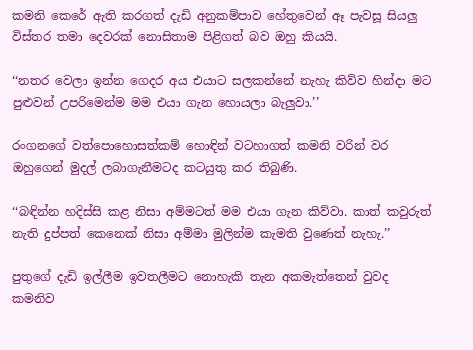කමනි කෙරේ ඇති කරගත් දැඩි අනුකම්පාව හේතුවෙන් ඈ පැවසූ සියලු විස්තර තමා දෙවරක් නොසිතාම පිළිගත් බව ඔහු කියයි.

‘‘නතර වෙලා ඉන්න ගෙදර අය එයාට සලකන්නේ නැහැ කිව්ව හින්දා මට පුළුවන් උපරිමෙන්ම මම එයා ගැන හොයලා බැලුවා.’’

රංගනගේ වත්පොහොසත්කම් හොඳින් වටහාගත් කමනි වරින් වර ඔහුගෙන් මුදල් ලබාගැනීමටද කටයුතු කර තිබුණි.

‘‘බඳින්න හදිස්සි කළ නිසා අම්මටත් මම එයා ගැන කිව්වා. කාත් කවුරුත් නැති දුප්පත් කෙනෙක් නිසා අම්මා මුලින්ම කැමති වුණෙත් නැහැ.’’

පුතුගේ දැඩි ඉල්ලීම ඉවතලීමට නොහැකි තැන අකමැත්තෙන් වුවද කමනිව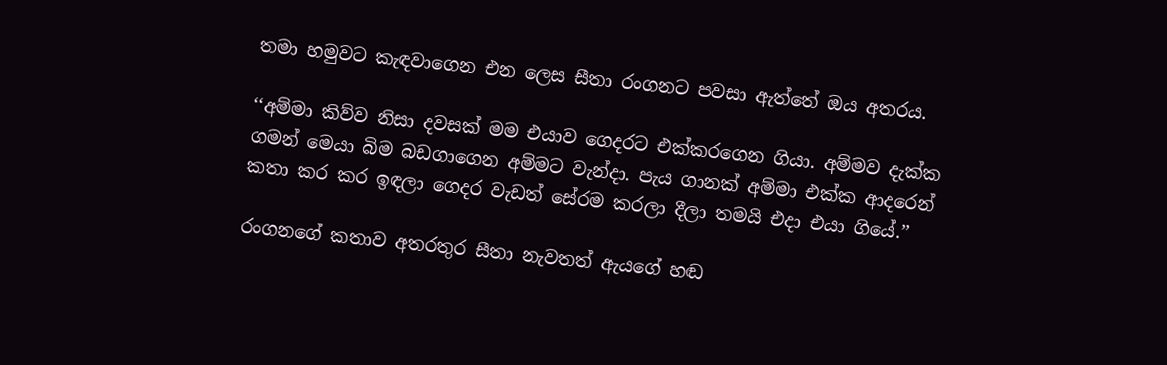තමා හමුවට කැඳවාගෙන එන ලෙස සීතා රංගනට පවසා ඇත්තේ ඔය අතරය.

‘‘අම්මා කිව්ව නිසා දවසක් මම එයාව ගෙදරට එක්කරගෙන ගියා. අම්මව දැක්ක ගමන් මෙයා බිම බඩගාගෙන අම්මට වැන්දා. පැය ගානක් අම්මා එක්ක ආදරෙන් කතා කර කර ඉඳලා ගෙදර වැඩත් සේරම කරලා දීලා තමයි එදා එයා ගියේ.’’

රංගනගේ කතාව අතරතුර සීතා නැවතත් ඇයගේ හඬ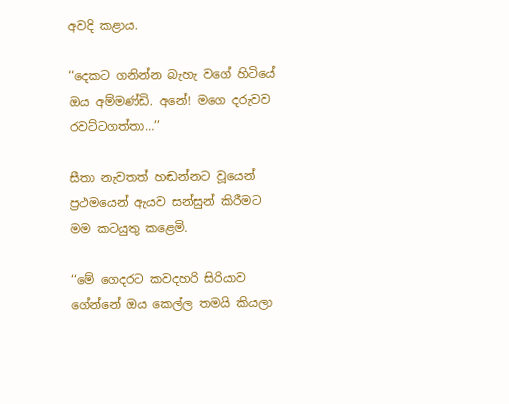අවදි කළාය.

‘‘දෙකට ගනින්න බැහැ වගේ හිටියේ ඔය අම්මණ්ඩි. අනේ! මගෙ දරුවව රවට්ටගත්තා…’’

සීතා නැවතත් හඬන්නට වූයෙන් ප්‍රථමයෙන් ඇයව සන්සුන් කිරීමට මම කටයුතු කළෙමි.

‘‘මේ ගෙදරට කවදහරි සිරියාව ගේන්නේ ඔය කෙල්ල තමයි කියලා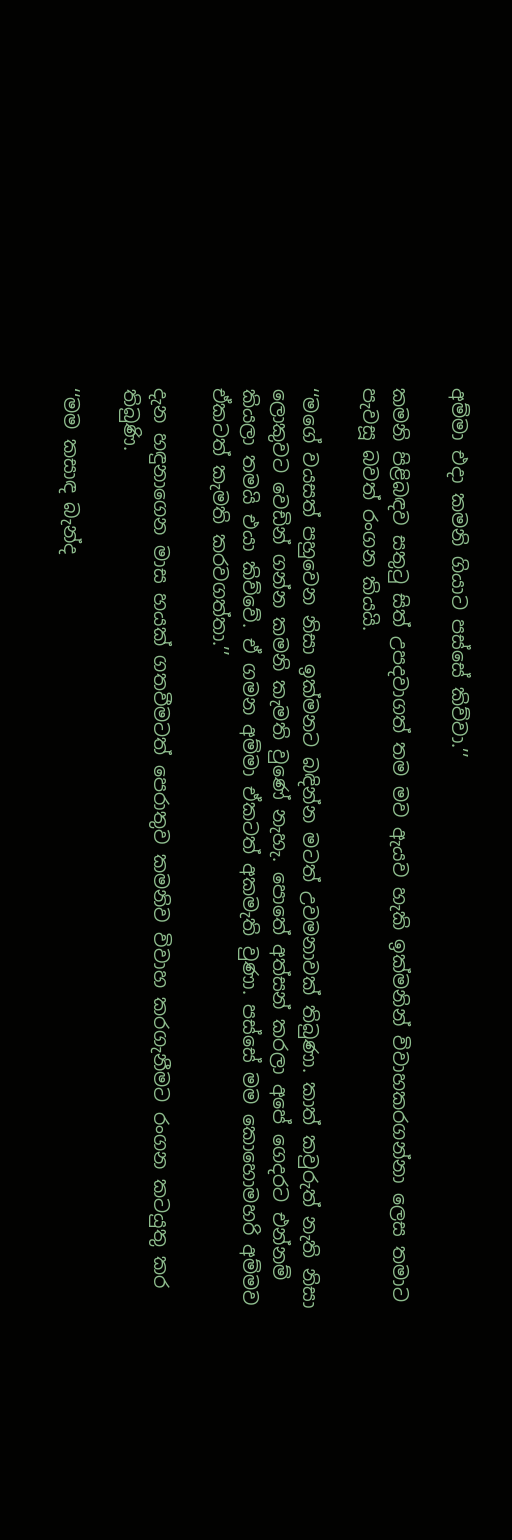අම්මා එදා කමනි ගියාට පස්සේ කිව්වා.’’

කමනි පිළිබඳව සතුටු සිත් උපදවාගත් තම මව ඇයව හැකි ඉක්මනින් විවාහකරගන්නා ලෙස තමාට පැවසූ බවත් රංගන කියයි.

‘‘මගේ වයසත් පහුවෙන නිසා ඉක්මනට බඳින්න මටත් උවමනාවක් තිබුණා. කාත් කවුරුත් නැති නිසා ලොකුවට වෙඩින් ගන්න කමනි කැමති වුණේ නැහැ. පොතේ අත්සන් කරලා අපේ ගෙදරට එන්නම් කියලා තමයි එයා කිව්වේ. ඒ ගමන අම්මා ඒකටත් අකමැති වුණා. පස්සේ මම කොහොමහරි අම්මව ඒකටත් කැමති කරවගත්තා.’’

දැන හඳුනාගෙන මාස හයක් ගතවීමටත් පෙරාතුව කමනිව විවාහ කරගැනීමට රංගන කටයුතු කර තිබුණි.

‘‘මම කසාඳ බැන්ද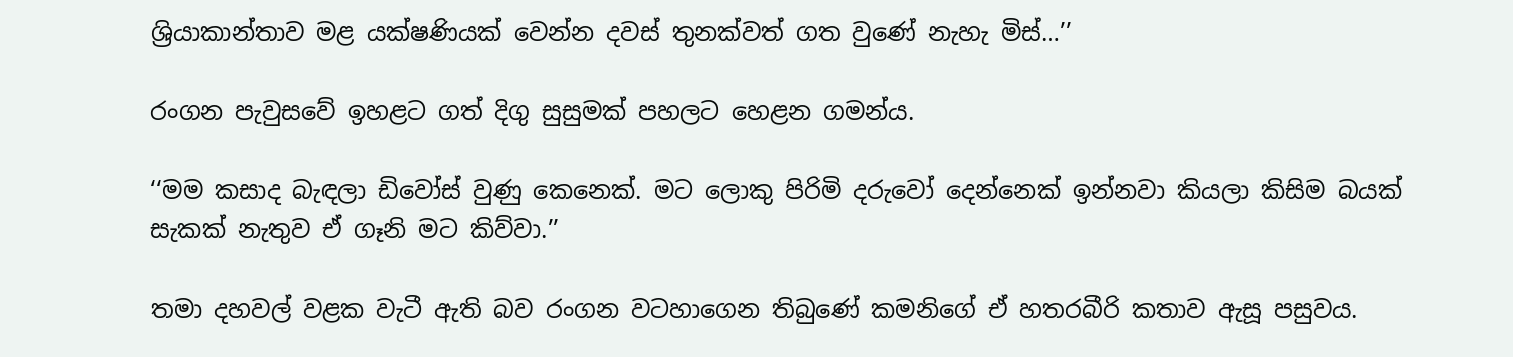ශ්‍රියාකාන්තාව මළ යක්ෂණියක් වෙන්න දවස් තුනක්වත් ගත වුණේ නැහැ මිස්…’’

රංගන පැවුසවේ ඉහළට ගත් දිගු සුසුමක් පහලට හෙළන ගමන්ය.

‘‘මම කසාද බැඳලා ඩිවෝස් වුණු කෙනෙක්. මට ලොකු පිරිමි දරුවෝ දෙන්නෙක් ඉන්නවා කියලා කිසිම බයක් සැකක් නැතුව ඒ ගෑනි මට කිව්වා.’’

තමා දහවල් වළක වැටී ඇති බව රංගන වටහාගෙන තිබුණේ කමනිගේ ඒ හතරබීරි කතාව ඇසූ පසුවය.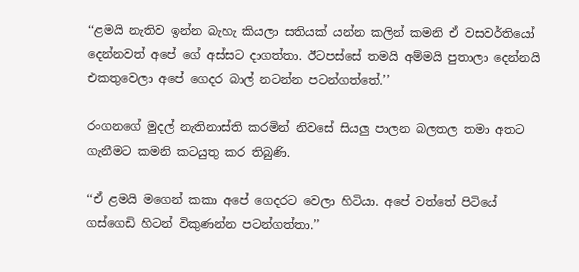‘‘ළමයි නැතිව ඉන්න බැහැ කියලා සතියක් යන්න කලින් කමනි ඒ වසවර්තියෝ දෙන්නවත් අපේ ගේ අස්සට දාගත්තා. ඊටපස්සේ තමයි අම්මයි පුතාලා දෙන්නයි එකතුවෙලා අපේ ගෙදර බාල් නටන්න පටන්ගත්තේ.’’

රංගනගේ මුදල් නැතිනාස්ති කරමින් නිවසේ සියලු පාලන බලතල තමා අතට ගැනීමට කමනි කටයුතු කර තිබුණි.

‘‘ඒ ළමයි මගෙන් කකා අපේ ගෙදරට වෙලා හිටියා. අපේ වත්තේ පිටියේ ගස්ගෙඩි හිටන් විකුණන්න පටන්ගත්තා.’’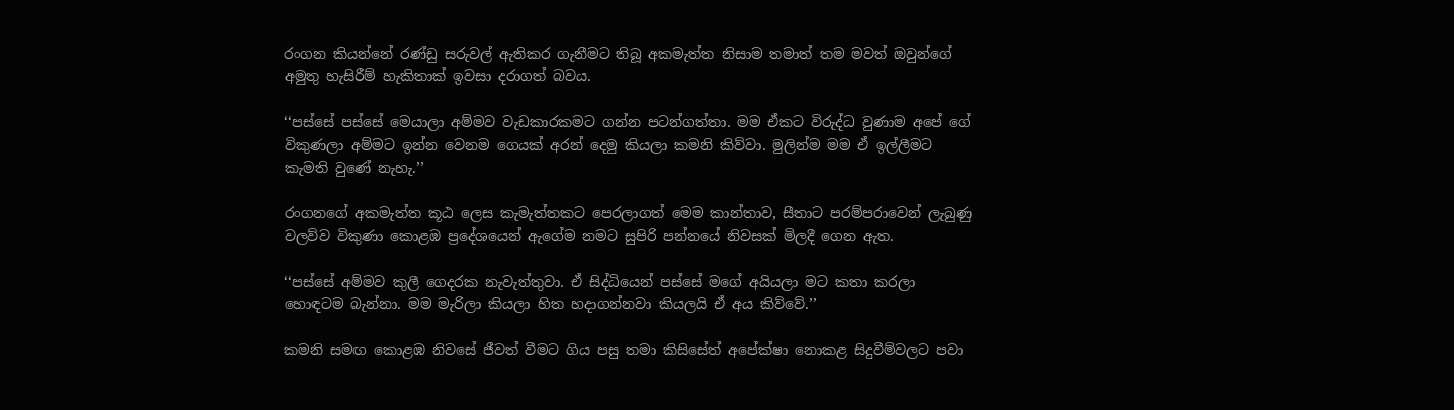රංගන කියන්නේ රණ්ඩු සරුවල් ඇතිකර ගැනීමට තිබූ අකමැත්ත නිසාම තමාත් තම මවත් ඔවුන්ගේ අමුතු හැසිරීම් හැකිතාක් ඉවසා දරාගත් බවය.

‘‘පස්සේ පස්සේ මෙයාලා අම්මව වැඩකාරකමට ගන්න පටන්ගත්තා. මම ඒකට විරුද්ධ වුණාම අපේ ගේ විකුණලා අම්මට ඉන්න වෙනම ගෙයක් අරන් දෙමු කියලා කමනි කිව්වා. මුලින්ම මම ඒ ඉල්ලීමට කැමති වුණේ නැහැ.’’

රංගනගේ අකමැත්ත කූඨ ලෙස කැමැත්තකට පෙරලාගත් මෙම කාන්තාව, සීතාට පරම්පරාවෙන් ලැබුණු වලව්ව විකුණා කොළඹ ප්‍රදේශයෙන් ඇගේම නමට සුපිරි පන්නයේ නිවසක් මිලදී ගෙන ඇත.

‘‘පස්සේ අම්මව කුලී ගෙදරක නැවැත්තුවා. ඒ සිද්ධියෙන් පස්සේ මගේ අයියලා මට කතා කරලා හොඳටම බැන්නා. මම මැරිලා කියලා හිත හදාගන්නවා කියලයි ඒ අය කිව්වේ.’’

කමනි සමඟ කොළඹ නිවසේ ජීවත් වීමට ගිය පසු තමා කිසිසේත් අපේක්ෂා නොකළ සිදුවීම්වලට පවා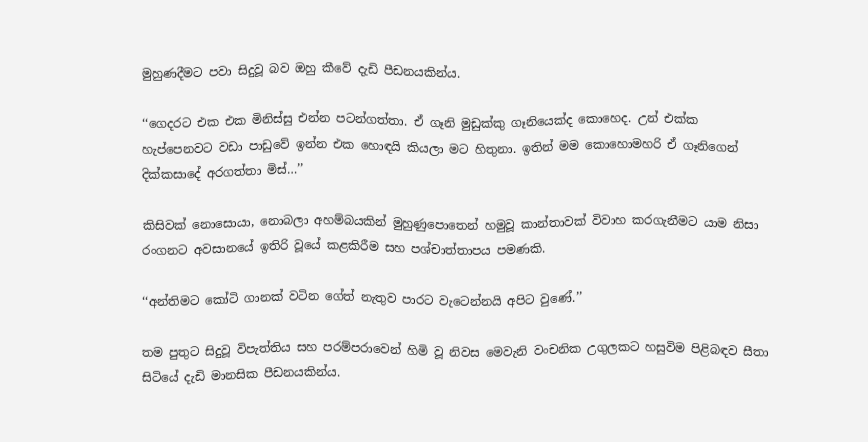මුහුණදීමට පවා සිදුවූ බව ඔහු කීවේ දැඩි පීඩනයකින්ය.

‘‘ගෙදරට එක එක මිනිස්සු එන්න පටන්ගත්තා. ඒ ගෑනි මුඩුක්කු ගෑනියෙක්ද කොහෙද. උන් එක්ක හැප්පෙනවට වඩා පාඩුවේ ඉන්න එක හොඳයි කියලා මට හිතුනා. ඉතින් මම කොහොමහරි ඒ ගෑනිගෙන් දික්කසාදේ අරගත්තා මිස්…’’

කිසිවක් නොසොයා, නොබලා අහම්බයකින් මුහුණුපොතෙන් හමුවූ කාන්තාවක් විවාහ කරගැනීමට යාම නිසා රංගනට අවසානයේ ඉතිරි වූයේ කළකිරීම සහ පශ්චාත්තාපය පමණකි.

‘‘අන්තිමට කෝටි ගානක් වටින ගේත් නැතුව පාරට වැටෙන්නයි අපිට වුණේ.’’

තම පුතුට සිදුවූ විපැත්තිය සහ පරම්පරාවෙන් හිමි වූ නිවස මෙවැනි වංචනික උගුලකට හසුවිම පිළිබඳව සීතා සිටියේ දැඩි මානසික පීඩනයකින්ය.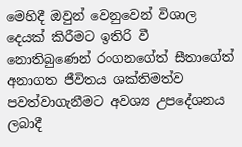මෙහිදී ඔවුන් වෙනුවෙන් විශාල දෙයක් කිරීමට ඉතිරි වී නොතිබුණෙන් රංගනගේත් සීතාගේත් අනාගත ජීවිතය ශක්තිමත්ව පවත්වාගැනීමට අවශ්‍ය උපදේශනය ලබාදී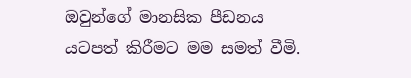ඔවුන්ගේ මානසික පීඩනය යටපත් කිරීමට මම සමත් වීමි.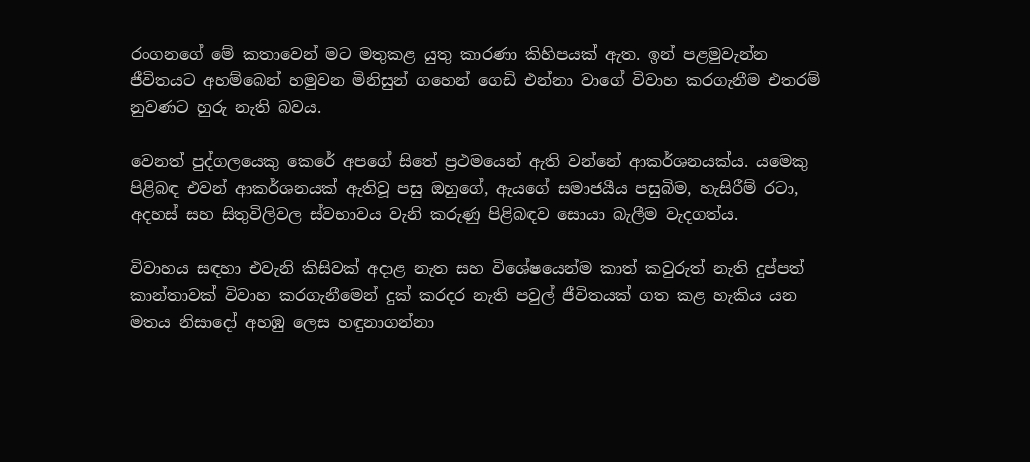රංගනගේ මේ කතාවෙන් මට මතුකළ යුතු කාරණා කිහිපයක් ඇත. ඉන් පළමුවැන්න ජීවිතයට අහම්බෙන් හමුවන මිනිසුන් ගහෙන් ගෙඩි එන්නා වාගේ විවාහ කරගැනීම එතරම් නුවණට හුරු නැති බවය.

වෙනත් පුද්ගලයෙකු කෙරේ අපගේ සිතේ ප්‍රථමයෙන් ඇති වන්නේ ආකර්ශනයක්ය. යමෙකු පිළිබඳ එවන් ආකර්ශනයක් ඇතිවූ පසු ඔහුගේ, ඇයගේ සමාජයීය පසුබිම, හැසිරීම් රටා, අදහස් සහ සිතුවිලිවල ස්වභාවය වැනි කරුණු පිළිබඳව සොයා බැලීම වැදගත්ය.

විවාහය සඳහා එවැනි කිසිවක් අදාළ නැත සහ විශේෂයෙන්ම කාත් කවුරුත් නැති දුප්පත් කාන්තාවක් විවාහ කරගැනීමෙන් දුක් කරදර නැති පවුල් ජීවිතයක් ගත කළ හැකිය යන මතය නිසාදෝ අහඹු ලෙස හඳුනාගන්නා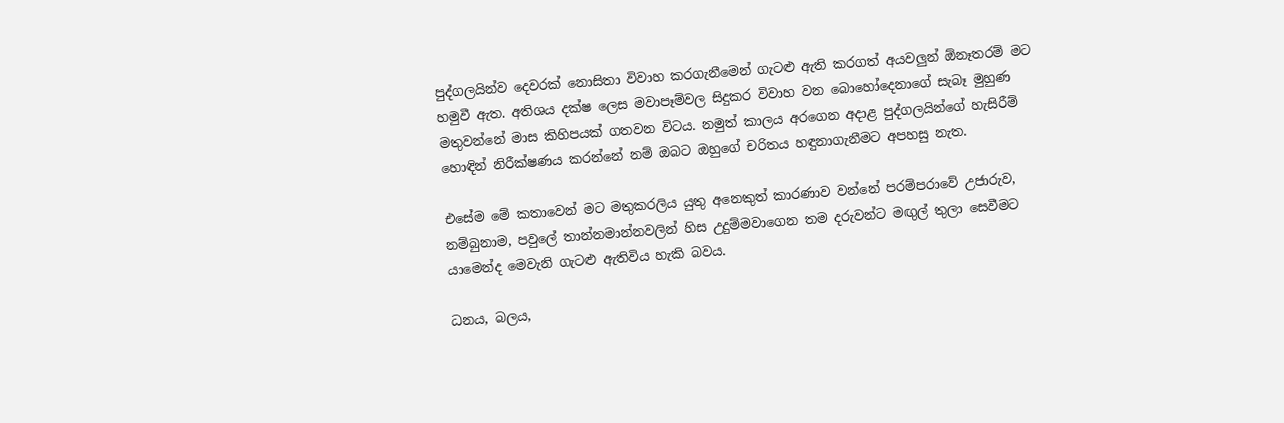පුද්ගලයින්ව දෙවරක් නොසිතා විවාහ කරගැනීමෙන් ගැටළු ඇති කරගත් අයවලුන් ඕනෑතරම් මට හමුවී ඇත. අතිශය දක්ෂ ලෙස මවාපෑම්වල සිදුකර විවාහ වන බොහෝදෙනාගේ සැබෑ මුහුණ මතුවන්නේ මාස කිහිපයක් ගතවන විටය. නමුත් කාලය අරගෙන අදාළ පුද්ගලයින්ගේ හැසිරීම් හොඳින් නිරීක්ෂණය කරන්නේ නම් ඔබට ඔහුගේ චරිතය හඳුනාගැනීමට අපහසු නැත.

එසේම මේ කතාවෙන් මට මතුකරලිය යුතු අනෙකුත් කාරණාව වන්නේ පරම්පරාවේ උජාරුව, නම්බුනාම, පවුලේ තාන්නමාන්නවලින් හිස උදුම්මවාගෙන තම දරුවන්ට මඟුල් තුලා සෙවීමට යාමෙන්ද මෙවැනි ගැටළු ඇතිවිය හැකි බවය.

ධනය, බලය,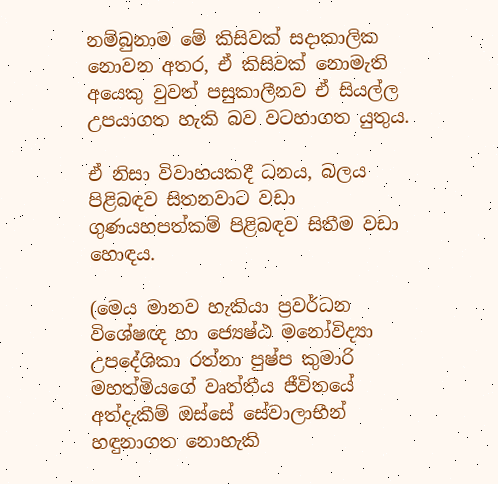නම්බුනාම මේ කිසිවක් සදාකාලික නොවන අතර, ඒ කිසිවක් නොමැති අයෙකු වුවත් පසුකාලීනව ඒ සියල්ල උපයාගත හැකි බව වටහාගත යුතුය.

ඒ නිසා විවාහයකදී ධනය, බලය පිළිබඳව සිතනවාට වඩා ගුණයහපත්කම් පිළිබඳව සිතීම වඩා හොඳය.

(මෙය මානව හැකියා ප්‍රවර්ධන විශේෂඥ හා ජ්‍යෙෂ්ඨ මනෝවිද්‍යා උපදේශිකා රත්නා පුෂ්ප කුමාරි මහත්මියගේ වෘත්තීය ජීවිතයේ අත්දැකීම් ඔස්සේ සේවාලාභීන් හඳුනාගත නොහැකි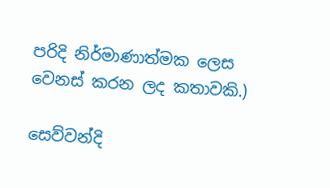පරිදි නිර්මාණාත්මක ලෙස වෙනස් කරන ලද කතාවකි.)

සෙව්වන්දි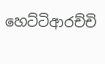හෙට්ටිආරච්චි